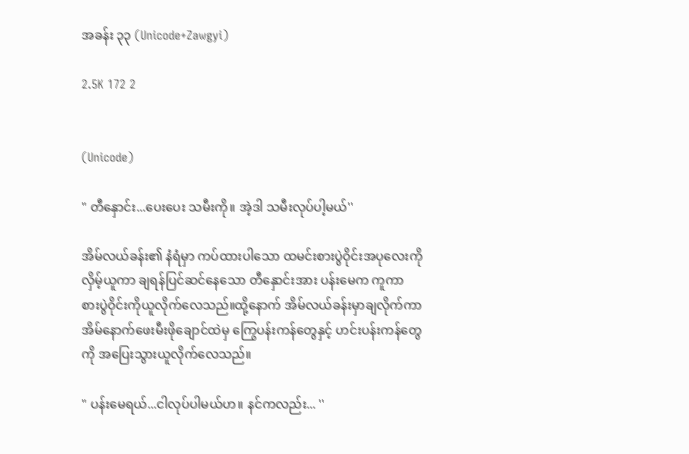အခန်း ၃၃ (Unicode+Zawgyi)

2.5K 172 2


(Unicode)

" တီနှောင်း...ပေးပေး သမီးကို။ အဲ့ဒါ သမီးလုပ်ပါ့မယ်''

အိမ်လယ်ခန်း၏ နံရံမှာ ကပ်ထားပါသော ထမင်းစားပွဲဝိုင်းအပုလေးကို လှိမ့်ယူကာ ချရန်ပြင်ဆင်နေသော တီနှောင်းအား ပန်းမေက ကူကာ စားပွဲဝိုင်းကိုယူလိုက်လေသည်။ထို့နောက် အိမ်လယ်ခန်းမှာချလိုက်ကာ အိမ်နောက်ဖေးမီးဖိုချောင်ထဲမှ ကြွေပန်းကန်တွေနှင့် ဟင်းပန်းကန်တွေကို အပြေးသွားယူလိုက်လေသည်။

" ပန်းမေရယ်...ငါလုပ်ပါမယ်ဟ။ နင်ကလည်း... ''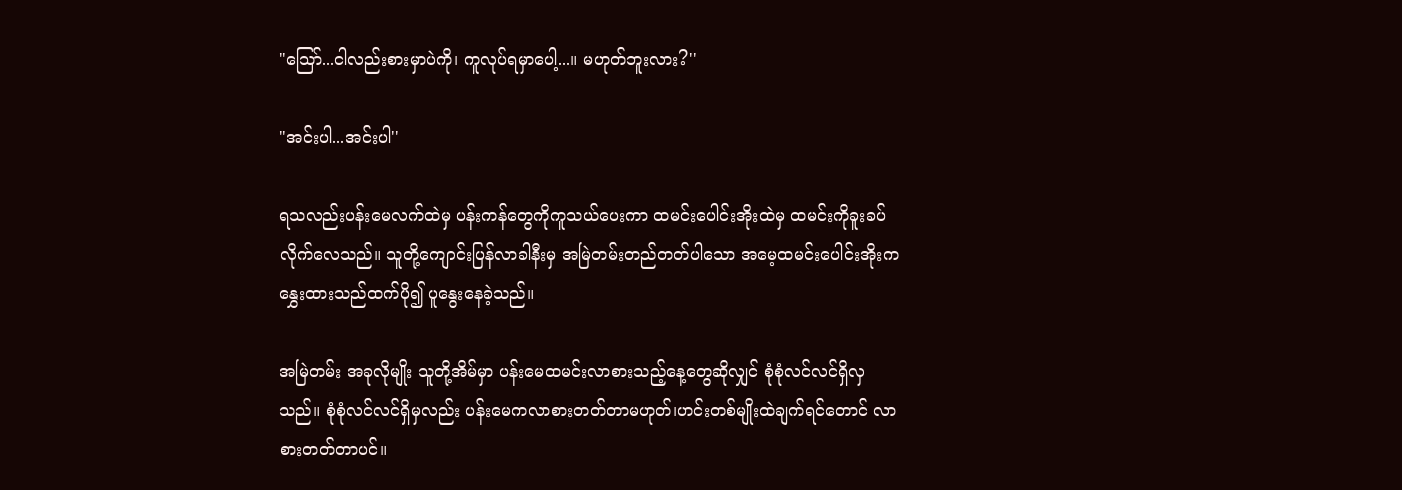"သြော်...ငါလည်းစားမှာပဲကို၊ ကူလုပ်ရမှာပေါ့...။ မဟုတ်ဘူးလား?''

"အင်းပါ...အင်းပါ''

ရသလည်းပန်းမေလက်ထဲမှ ပန်းကန်တွေကိုကူသယ်ပေးကာ ထမင်းပေါင်းအိုးထဲမှ ထမင်းကိုခူးခပ်လိုက်လေသည်။ သူတို့ကျောင်းပြန်လာခါနီးမှ အမြဲတမ်းတည်တတ်ပါသော အမေ့ထမင်းပေါင်းအိုးက နွှေးထားသည်ထက်ပို၍ ပူနွေးနေခဲ့သည်။

အမြဲတမ်း အခုလိုမျိုး သူတို့အိမ်မှာ ပန်းမေထမင်းလာစားသည့်နေ့တွေဆိုလျှင် စုံစုံလင်လင်ရှိလှသည်။ စုံစုံလင်လင်ရှိမှလည်း ပန်းမေကလာစားတတ်တာမဟုတ်၊ဟင်းတစ်မျိုးထဲချက်ရင်တောင် လာစားတတ်တာပင်။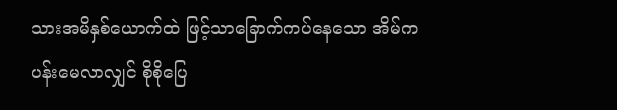သားအမိနှစ်ယောက်ထဲ ဖြင့်သာခြောက်ကပ်နေသော အိမ်က ပန်းမေလာလျှင် စိုစိုပြေ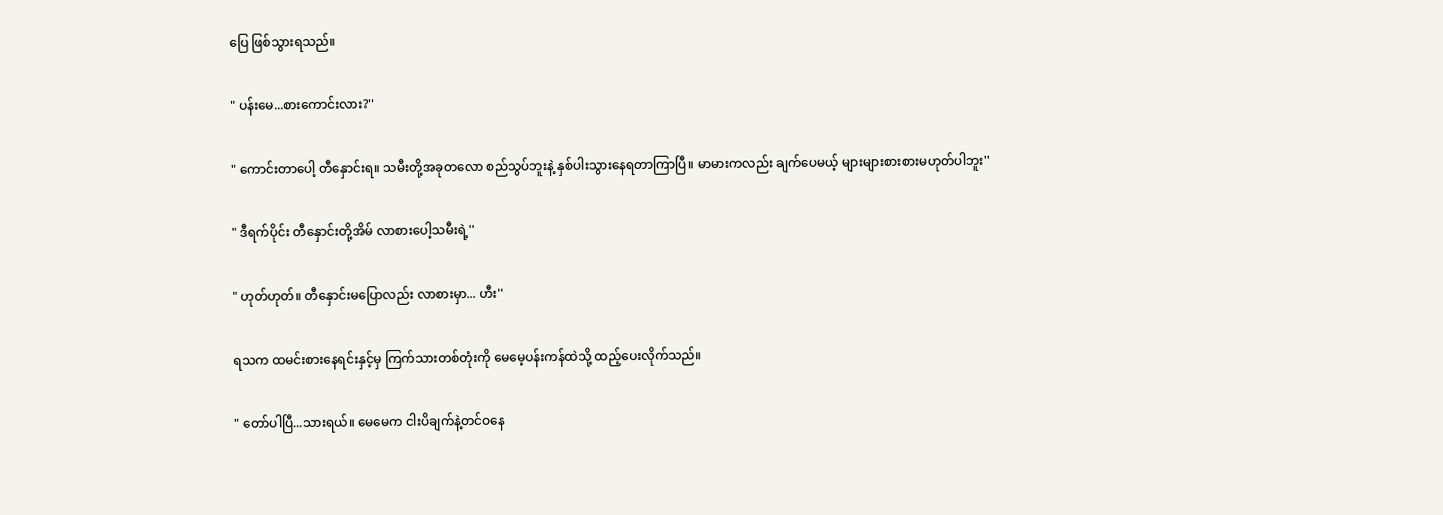ပြေ ဖြစ်သွားရသည်။

" ပန်းမေ...စားကောင်းလား?''

" ကောင်းတာပေါ့ တီနှောင်းရ။ သမီးတို့အခုတလော စည်သွပ်ဘူးနဲ့ နှစ်ပါးသွားနေရတာကြာပြီ။ မာမားကလည်း ချက်ပေမယ့် များများစားစားမဟုတ်ပါဘူး''

" ဒီရက်ပိုင်း တီနှောင်းတို့အိမ် လာစားပေါ့သမီးရဲ့''

" ဟုတ်ဟုတ်။ တီနှောင်းမပြောလည်း လာစားမှာ... ဟီး''

ရသက ထမင်းစားနေရင်းနှင့်မှ ကြက်သားတစ်တုံးကို မေမေ့ပန်းကန်ထဲသို့ ထည့်ပေးလိုက်သည်။

" တော်ပါပြီ...သားရယ်။ မေမေက ငါးပိချက်နဲ့တင်ဝနေ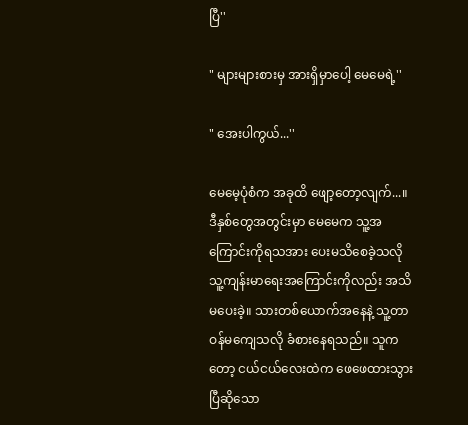ပြီ''

" များများစားမှ အားရှိမှာပေါ့ မေမေရဲ့''

" အေးပါကွယ်...''

မေမေ့ပုံစံက အခုထိ ဖျော့တော့လျက်...။ ဒီနှစ်တွေအတွင်းမှာ မေမေက သူ့အကြောင်းကိုရသအား ပေးမသိစေခဲ့သလို သူ့ကျန်းမာရေးအကြောင်းကိုလည်း အသိမပေးခဲ့။ သားတစ်ယောက်အနေနဲ့ သူ့တာဝန်မကျေသလို ခံစားနေရသည်။ သူကတော့ ငယ်ငယ်လေးထဲက ဖေဖေထားသွားပြီဆိုသော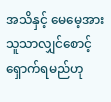အသိနှင့် မေမေ့အား သူသာလျှင်စောင့်ရှောက်ရမည်ဟု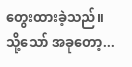တွေးထားခဲ့သည်။သို့သော် အခုတော့...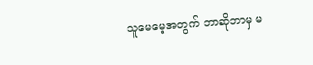သူမေမေ့အတွက် ဘာဆိုဘာမှ မ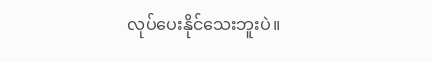လုပ်ပေးနိုင်သေးဘူးပဲ။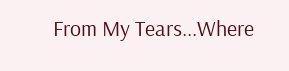From My Tears...Where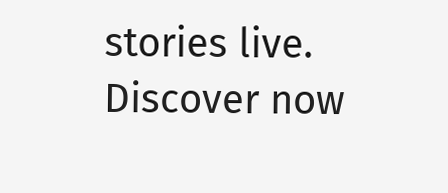stories live. Discover now